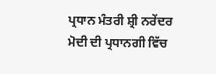ਪ੍ਰਧਾਨ ਮੰਤਰੀ ਸ਼੍ਰੀ ਨਰੇਂਦਰ ਮੋਦੀ ਦੀ ਪ੍ਰਧਾਨਗੀ ਵਿੱਚ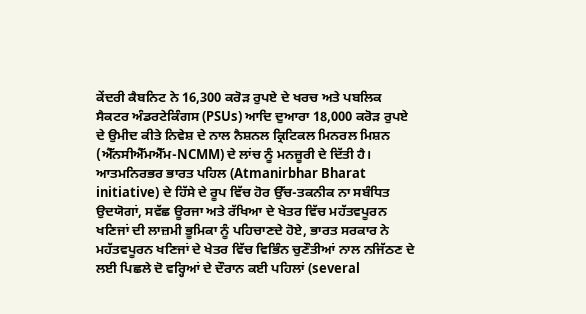ਕੇਂਦਰੀ ਕੈਬਨਿਟ ਨੇ 16,300 ਕਰੋੜ ਰੁਪਏ ਦੇ ਖਰਚ ਅਤੇ ਪਬਲਿਕ ਸੈਕਟਰ ਅੰਡਰਟੇਕਿੰਗਸ (PSUs) ਆਦਿ ਦੁਆਰਾ 18,000 ਕਰੋੜ ਰੁਪਏ ਦੇ ਉਮੀਦ ਕੀਤੇ ਨਿਵੇਸ਼ ਦੇ ਨਾਲ ਨੈਸ਼ਨਲ ਕ੍ਰਿਟਿਕਲ ਮਿਨਰਲ ਮਿਸ਼ਨ (ਐੱਨਸੀਐੱਮਐੱਮ-NCMM) ਦੇ ਲਾਂਚ ਨੂੰ ਮਨਜ਼ੂਰੀ ਦੇ ਦਿੱਤੀ ਹੈ।
ਆਤਮਨਿਰਭਰ ਭਾਰਤ ਪਹਿਲ (Atmanirbhar Bharat initiative) ਦੇ ਹਿੱਸੇ ਦੇ ਰੂਪ ਵਿੱਚ ਹੋਰ ਉੱਚ-ਤਕਨੀਕ ਨਾ ਸਬੰਧਿਤ ਉਦਯੋਗਾਂ, ਸਵੱਛ ਊਰਜਾ ਅਤੇ ਰੱਖਿਆ ਦੇ ਖੇਤਰ ਵਿੱਚ ਮਹੱਤਵਪੂਰਨ ਖਣਿਜਾਂ ਦੀ ਲਾਜ਼ਮੀ ਭੂਮਿਕਾ ਨੂੰ ਪਹਿਚਾਣਦੇ ਹੋਏ, ਭਾਰਤ ਸਰਕਾਰ ਨੇ ਮਹੱਤਵਪੂਰਨ ਖਣਿਜਾਂ ਦੇ ਖੇਤਰ ਵਿੱਚ ਵਿਭਿੰਨ ਚੁਣੌਤੀਆਂ ਨਾਲ ਨਜਿੱਠਣ ਦੇ ਲਈ ਪਿਛਲੇ ਦੋ ਵਰ੍ਹਿਆਂ ਦੇ ਦੌਰਾਨ ਕਈ ਪਹਿਲਾਂ (several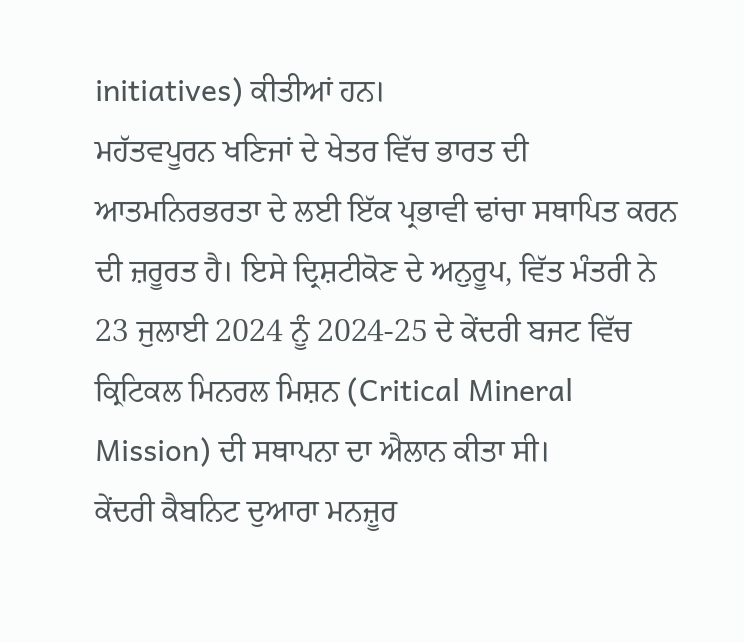initiatives) ਕੀਤੀਆਂ ਹਨ।
ਮਹੱਤਵਪੂਰਨ ਖਣਿਜਾਂ ਦੇ ਖੇਤਰ ਵਿੱਚ ਭਾਰਤ ਦੀ ਆਤਮਨਿਰਭਰਤਾ ਦੇ ਲਈ ਇੱਕ ਪ੍ਰਭਾਵੀ ਢਾਂਚਾ ਸਥਾਪਿਤ ਕਰਨ ਦੀ ਜ਼ਰੂਰਤ ਹੈ। ਇਸੇ ਦ੍ਰਿਸ਼ਟੀਕੋਣ ਦੇ ਅਨੁਰੂਪ, ਵਿੱਤ ਮੰਤਰੀ ਨੇ 23 ਜੁਲਾਈ 2024 ਨੂੰ 2024-25 ਦੇ ਕੇਂਦਰੀ ਬਜਟ ਵਿੱਚ ਕ੍ਰਿਟਿਕਲ ਮਿਨਰਲ ਮਿਸ਼ਨ (Critical Mineral Mission) ਦੀ ਸਥਾਪਨਾ ਦਾ ਐਲਾਨ ਕੀਤਾ ਸੀ।
ਕੇਂਦਰੀ ਕੈਬਨਿਟ ਦੁਆਰਾ ਮਨਜ਼ੂਰ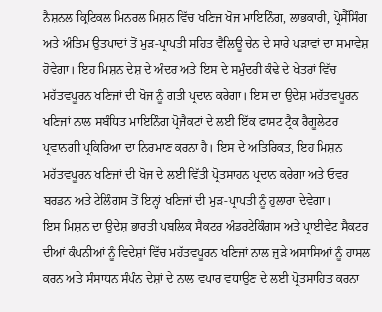ਨੈਸ਼ਨਲ ਕ੍ਰਿਟਿਕਲ ਮਿਨਰਲ ਮਿਸ਼ਨ ਵਿੱਚ ਖਣਿਜ ਖੋਜ ਮਾਇਨਿੰਗ, ਲਾਭਕਾਰੀ, ਪ੍ਰੋਸੈੱਸਿੰਗ ਅਤੇ ਅੰਤਿਮ ਉਤਪਾਦਾਂ ਤੋਂ ਮੁੜ-ਪ੍ਰਾਪਤੀ ਸਹਿਤ ਵੈਲਿਊ ਚੇਨ ਦੇ ਸਾਰੇ ਪੜਾਵਾਂ ਦਾ ਸਮਾਵੇਸ਼ ਹੋਵੇਗਾ। ਇਹ ਮਿਸ਼ਨ ਦੇਸ਼ ਦੇ ਅੰਦਰ ਅਤੇ ਇਸ ਦੇ ਸਮੁੰਦਰੀ ਕੰਢੇ ਦੇ ਖੇਤਰਾਂ ਵਿੱਚ ਮਹੱਤਵਪੂਰਨ ਖਣਿਜਾਂ ਦੀ ਖੋਜ ਨੂੰ ਗਤੀ ਪ੍ਰਦਾਨ ਕਰੇਗਾ। ਇਸ ਦਾ ਉਦੇਸ਼ ਮਹੱਤਵਪੂਰਨ ਖਣਿਜਾਂ ਨਾਲ ਸਬੰਧਿਤ ਮਾਇਨਿੰਗ ਪ੍ਰੋਜੈਕਟਾਂ ਦੇ ਲਈ ਇੱਕ ਫਾਸਟ ਟ੍ਰੈਕ ਰੈਗੂਲੇਟਰ ਪ੍ਰਵਾਨਗੀ ਪ੍ਰਕਿਰਿਆ ਦਾ ਨਿਰਮਾਣ ਕਰਨਾ ਹੈ। ਇਸ ਦੇ ਅਤਿਰਿਕਤ, ਇਹ ਮਿਸ਼ਨ ਮਹੱਤਵਪੂਰਨ ਖਣਿਜਾਂ ਦੀ ਖੋਜ ਦੇ ਲਈ ਵਿੱਤੀ ਪ੍ਰੋਤਸਾਹਨ ਪ੍ਰਦਾਨ ਕਰੇਗਾ ਅਤੇ ਓਵਰ ਬਰਡਨ ਅਤੇ ਟੇਲਿੰਗਸ ਤੋਂ ਇਨ੍ਹਾਂ ਖਣਿਜਾਂ ਦੀ ਮੁੜ-ਪ੍ਰਾਪਤੀ ਨੂੰ ਹੁਲਾਰਾ ਦੇਵੇਗਾ।
ਇਸ ਮਿਸ਼ਨ ਦਾ ਉਦੇਸ਼ ਭਾਰਤੀ ਪਬਲਿਕ ਸੈਕਟਰ ਅੰਡਰਟੇਕਿੰਗਸ ਅਤੇ ਪ੍ਰਾਈਵੇਟ ਸੈਕਟਰ ਦੀਆਂ ਕੰਪਨੀਆਂ ਨੂੰ ਵਿਦੇਸ਼ਾਂ ਵਿੱਚ ਮਹੱਤਵਪੂਰਨ ਖਣਿਜਾਂ ਨਾਲ ਜੁੜੇ ਅਸਾਸਿਆਂ ਨੂੰ ਹਾਸਲ ਕਰਨ ਅਤੇ ਸੰਸਾਧਨ ਸੰਪੰਨ ਦੇਸ਼ਾਂ ਦੇ ਨਾਲ ਵਪਾਰ ਵਧਾਉਣ ਦੇ ਲਈ ਪ੍ਰੋਤਸਾਹਿਤ ਕਰਨਾ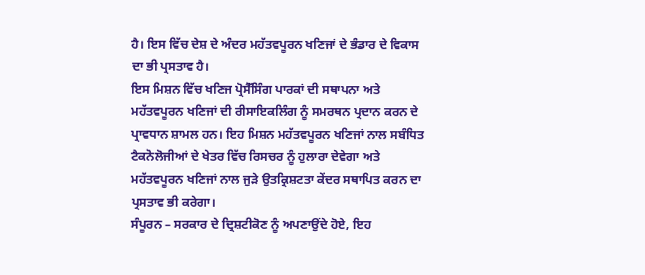ਹੈ। ਇਸ ਵਿੱਚ ਦੇਸ਼ ਦੇ ਅੰਦਰ ਮਹੱਤਵਪੂਰਨ ਖਣਿਜਾਂ ਦੇ ਭੰਡਾਰ ਦੇ ਵਿਕਾਸ ਦਾ ਭੀ ਪ੍ਰਸਤਾਵ ਹੈ।
ਇਸ ਮਿਸ਼ਨ ਵਿੱਚ ਖਣਿਜ ਪ੍ਰੋਸੈੱਸਿੰਗ ਪਾਰਕਾਂ ਦੀ ਸਥਾਪਨਾ ਅਤੇ ਮਹੱਤਵਪੂਰਨ ਖਣਿਜਾਂ ਦੀ ਰੀਸਾਇਕਲਿੰਗ ਨੂੰ ਸਮਰਥਨ ਪ੍ਰਦਾਨ ਕਰਨ ਦੇ ਪ੍ਰਾਵਧਾਨ ਸ਼ਾਮਲ ਹਨ। ਇਹ ਮਿਸ਼ਨ ਮਹੱਤਵਪੂਰਨ ਖਣਿਜਾਂ ਨਾਲ ਸਬੰਧਿਤ ਟੈਕਨੋਲੋਜੀਆਂ ਦੇ ਖੇਤਰ ਵਿੱਚ ਰਿਸਚਰ ਨੂੰ ਹੁਲਾਰਾ ਦੇਵੇਗਾ ਅਤੇ ਮਹੱਤਵਪੂਰਨ ਖਣਿਜਾਂ ਨਾਲ ਜੁੜੇ ਉਤਕ੍ਰਿਸ਼ਟਤਾ ਕੇਂਦਰ ਸਥਾਪਿਤ ਕਰਨ ਦਾ ਪ੍ਰਸਤਾਵ ਭੀ ਕਰੇਗਾ।
ਸੰਪੂਰਨ – ਸਰਕਾਰ ਦੇ ਦ੍ਰਿਸ਼ਟੀਕੋਣ ਨੂੰ ਅਪਣਾਉਂਦੇ ਹੋਏ, ਇਹ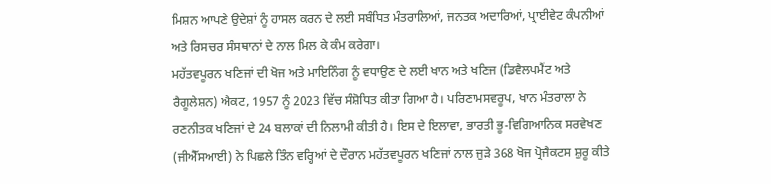ਮਿਸ਼ਨ ਆਪਣੇ ਉਦੇਸ਼ਾਂ ਨੂੰ ਹਾਸਲ ਕਰਨ ਦੇ ਲਈ ਸਬੰਧਿਤ ਮੰਤਰਾਲਿਆਂ, ਜਨਤਕ ਅਦਾਰਿਆਂ, ਪ੍ਰਾਈਵੇਟ ਕੰਪਨੀਆਂ ਅਤੇ ਰਿਸਚਰ ਸੰਸਥਾਨਾਂ ਦੇ ਨਾਲ ਮਿਲ ਕੇ ਕੰਮ ਕਰੇਗਾ।
ਮਹੱਤਵਪੂਰਨ ਖਣਿਜਾਂ ਦੀ ਖੋਜ ਅਤੇ ਮਾਇਨਿੰਗ ਨੂੰ ਵਧਾਉਣ ਦੇ ਲਈ ਖਾਨ ਅਤੇ ਖਣਿਜ (ਡਿਵੈਲਪਮੈਂਟ ਅਤੇ ਰੈਗੂਲੇਸ਼ਨ) ਐਕਟ, 1957 ਨੂੰ 2023 ਵਿੱਚ ਸੰਸ਼ੋਧਿਤ ਕੀਤਾ ਗਿਆ ਹੈ। ਪਰਿਣਾਮਸਵਰੂਪ, ਖਾਨ ਮੰਤਰਾਲਾ ਨੇ ਰਣਨੀਤਕ ਖਣਿਜਾਂ ਦੇ 24 ਬਲਾਕਾਂ ਦੀ ਨਿਲਾਮੀ ਕੀਤੀ ਹੈ। ਇਸ ਦੇ ਇਲਾਵਾ, ਭਾਰਤੀ ਭੂ-ਵਿਗਿਆਨਿਕ ਸਰਵੇਖਣ (ਜੀਐੱਸਆਈ) ਨੇ ਪਿਛਲੇ ਤਿੰਨ ਵਰ੍ਹਿਆਂ ਦੇ ਦੌਰਾਨ ਮਹੱਤਵਪੂਰਨ ਖਣਿਜਾਂ ਨਾਲ ਜੁੜੇ 368 ਖੋਜ ਪ੍ਰੋਜੈਕਟਸ ਸ਼ੁਰੂ ਕੀਤੇ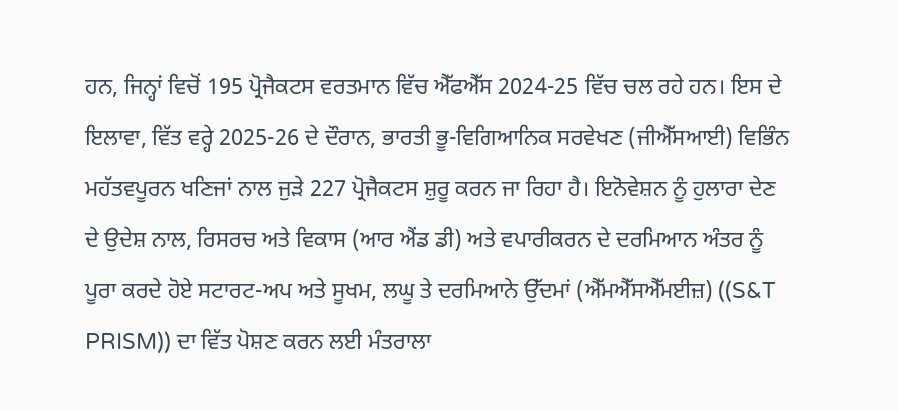ਹਨ, ਜਿਨ੍ਹਾਂ ਵਿਚੋਂ 195 ਪ੍ਰੋਜੈਕਟਸ ਵਰਤਮਾਨ ਵਿੱਚ ਐੱਫਐੱਸ 2024-25 ਵਿੱਚ ਚਲ ਰਹੇ ਹਨ। ਇਸ ਦੇ ਇਲਾਵਾ, ਵਿੱਤ ਵਰ੍ਹੇ 2025-26 ਦੇ ਦੌਰਾਨ, ਭਾਰਤੀ ਭੂ-ਵਿਗਿਆਨਿਕ ਸਰਵੇਖਣ (ਜੀਐੱਸਆਈ) ਵਿਭਿੰਨ ਮਹੱਤਵਪੂਰਨ ਖਣਿਜਾਂ ਨਾਲ ਜੁੜੇ 227 ਪ੍ਰੋਜੈਕਟਸ ਸ਼ੁਰੂ ਕਰਨ ਜਾ ਰਿਹਾ ਹੈ। ਇਨੋਵੇਸ਼ਨ ਨੂੰ ਹੁਲਾਰਾ ਦੇਣ ਦੇ ਉਦੇਸ਼ ਨਾਲ, ਰਿਸਰਚ ਅਤੇ ਵਿਕਾਸ (ਆਰ ਐਂਡ ਡੀ) ਅਤੇ ਵਪਾਰੀਕਰਨ ਦੇ ਦਰਮਿਆਨ ਅੰਤਰ ਨੂੰ ਪੂਰਾ ਕਰਦੇ ਹੋਏ ਸਟਾਰਟ-ਅਪ ਅਤੇ ਸੂਖਮ, ਲਘੂ ਤੇ ਦਰਮਿਆਨੇ ਉੱਦਮਾਂ (ਐੱਮਐੱਸਐੱਮਈਜ਼) ((S&T PRISM)) ਦਾ ਵਿੱਤ ਪੋਸ਼ਣ ਕਰਨ ਲਈ ਮੰਤਰਾਲਾ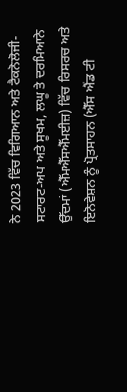ਨੇ 2023 ਵਿੱਚ ਵਿਗਿਆਨ ਅਤੇ ਟੈਕਨੋਲੋਜੀ-ਸਟਾਰਟ-ਅਪ ਅਤੇ ਸੂਖਮ, ਲਘੂ ਤੇ ਦਰਮਿਆਨੇ ਉੱਦਮਾਂ (ਐੱਮਐੱਸਐੱਮਈਜ਼) ਵਿੱਚ ਰਿਸਰਚ ਅਤੇ ਇਨੋਵੇਸ਼ਨ ਨੂੰ ਪ੍ਰੋਤਸਾਹਨ (ਐੱਸ ਐਂਡ ਟੀ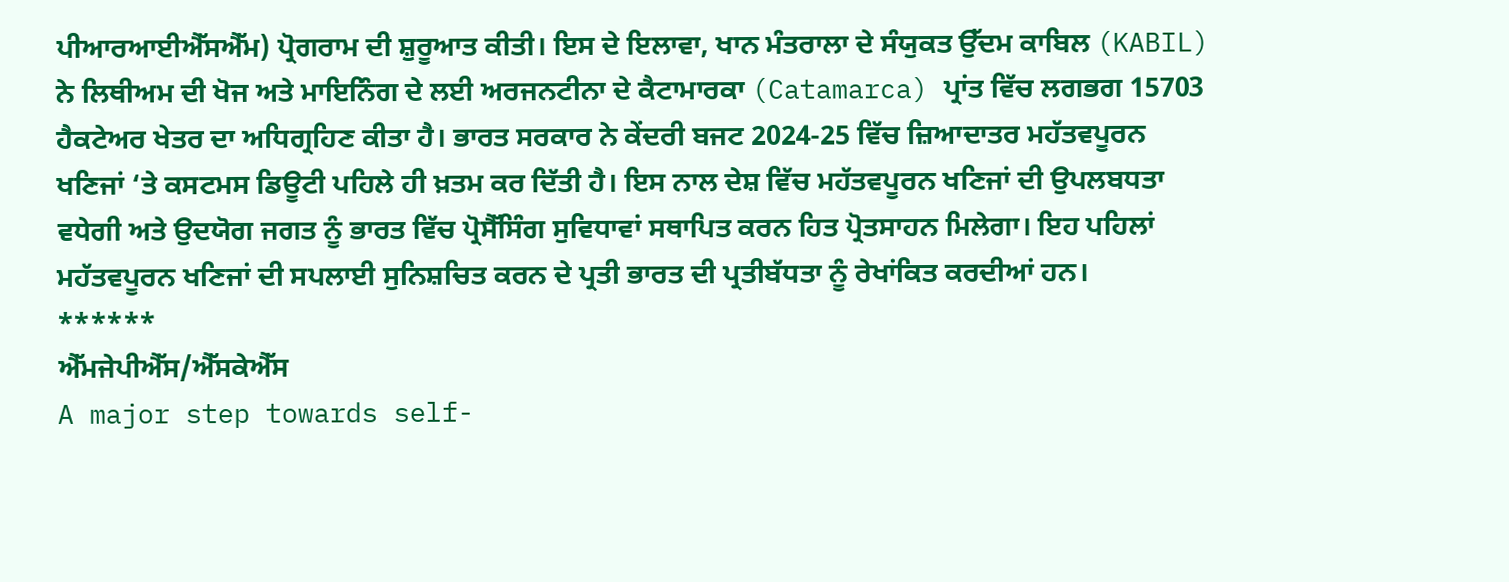ਪੀਆਰਆਈਐੱਸਐੱਮ) ਪ੍ਰੋਗਰਾਮ ਦੀ ਸ਼ੁਰੂਆਤ ਕੀਤੀ। ਇਸ ਦੇ ਇਲਾਵਾ, ਖਾਨ ਮੰਤਰਾਲਾ ਦੇ ਸੰਯੁਕਤ ਉੱਦਮ ਕਾਬਿਲ (KABIL) ਨੇ ਲਿਥੀਅਮ ਦੀ ਖੋਜ ਅਤੇ ਮਾਇਨਿੰਗ ਦੇ ਲਈ ਅਰਜਨਟੀਨਾ ਦੇ ਕੈਟਾਮਾਰਕਾ (Catamarca) ਪ੍ਰਾਂਤ ਵਿੱਚ ਲਗਭਗ 15703 ਹੈਕਟੇਅਰ ਖੇਤਰ ਦਾ ਅਧਿਗ੍ਰਹਿਣ ਕੀਤਾ ਹੈ। ਭਾਰਤ ਸਰਕਾਰ ਨੇ ਕੇਂਦਰੀ ਬਜਟ 2024-25 ਵਿੱਚ ਜ਼ਿਆਦਾਤਰ ਮਹੱਤਵਪੂਰਨ ਖਣਿਜਾਂ ‘ਤੇ ਕਸਟਮਸ ਡਿਊਟੀ ਪਹਿਲੇ ਹੀ ਖ਼ਤਮ ਕਰ ਦਿੱਤੀ ਹੈ। ਇਸ ਨਾਲ ਦੇਸ਼ ਵਿੱਚ ਮਹੱਤਵਪੂਰਨ ਖਣਿਜਾਂ ਦੀ ਉਪਲਬਧਤਾ ਵਧੇਗੀ ਅਤੇ ਉਦਯੋਗ ਜਗਤ ਨੂੰ ਭਾਰਤ ਵਿੱਚ ਪ੍ਰੋਸੈੱਸਿੰਗ ਸੁਵਿਧਾਵਾਂ ਸਥਾਪਿਤ ਕਰਨ ਹਿਤ ਪ੍ਰੋਤਸਾਹਨ ਮਿਲੇਗਾ। ਇਹ ਪਹਿਲਾਂ ਮਹੱਤਵਪੂਰਨ ਖਣਿਜਾਂ ਦੀ ਸਪਲਾਈ ਸੁਨਿਸ਼ਚਿਤ ਕਰਨ ਦੇ ਪ੍ਰਤੀ ਭਾਰਤ ਦੀ ਪ੍ਰਤੀਬੱਧਤਾ ਨੂੰ ਰੇਖਾਂਕਿਤ ਕਰਦੀਆਂ ਹਨ।
******
ਐੱਮਜੇਪੀਐੱਸ/ਐੱਸਕੇਐੱਸ
A major step towards self-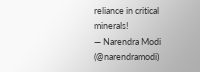reliance in critical minerals!
— Narendra Modi (@narendramodi)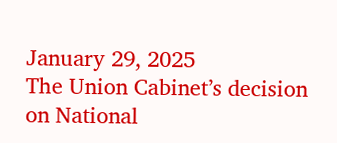January 29, 2025
The Union Cabinet’s decision on National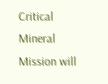Critical Mineral Mission will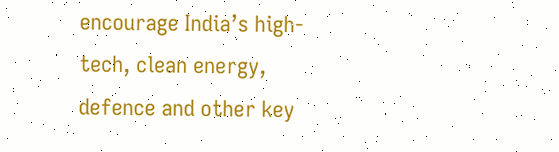encourage India’s high-tech, clean energy, defence and other key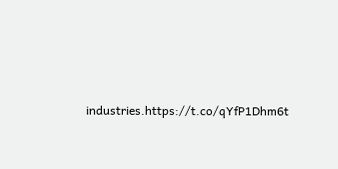industries.https://t.co/qYfP1Dhm6t